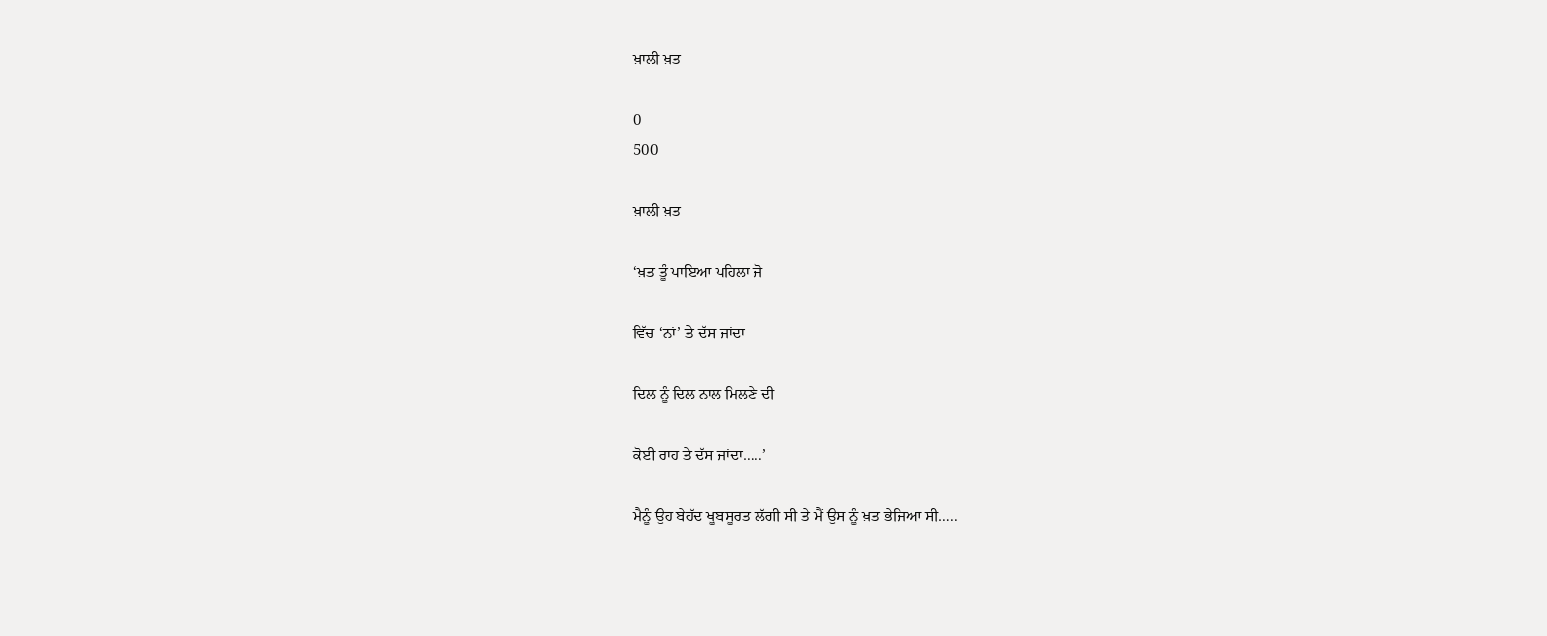ਖ਼ਾਲੀ ਖ਼ਤ

0
500

ਖ਼ਾਲੀ ਖ਼ਤ

‘ਖ਼ਤ ਤੂੰ ਪਾਇਆ ਪਹਿਲਾ ਜੋ

ਵਿੱਚ ‘ਨਾਂ’ ਤੇ ਦੱਸ ਜਾਂਦਾ

ਦਿਲ ਨੂੰ ਦਿਲ ਨਾਲ ਮਿਲਣੇ ਦੀ

ਕੋਈ ਰਾਹ ਤੇ ਦੱਸ ਜਾਂਦਾ…..’

ਮੈਨੂੰ ਉਹ ਬੇਹੱਦ ਖੂਬਸੂਰਤ ਲੱਗੀ ਸੀ ਤੇ ਮੈਂ ਉਸ ਨੂੰ ਖ਼ਤ ਭੇਜਿਆ ਸੀ…..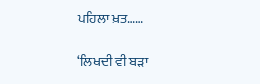ਪਹਿਲਾ ਖ਼ਤ……

‘ਲਿਖਦੀ ਵੀ ਬੜਾ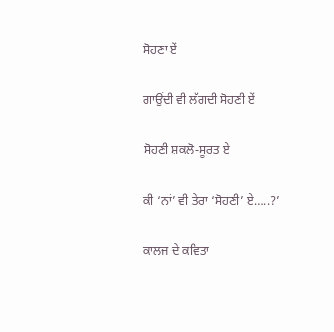ਸੋਹਣਾ ਏਂ

ਗਾਉਂਦੀ ਵੀ ਲੱਗਦੀ ਸੋਹਣੀ ਏਂ

ਸੋਹਣੀ ਸ਼ਕਲੋ-ਸੂਰਤ ਏ

ਕੀ ‘ਨਾਂ’ ਵੀ ਤੇਰਾ ‘ਸੋਹਣੀ’ ਏ…..?’

ਕਾਲਜ ਦੇ ਕਵਿਤਾ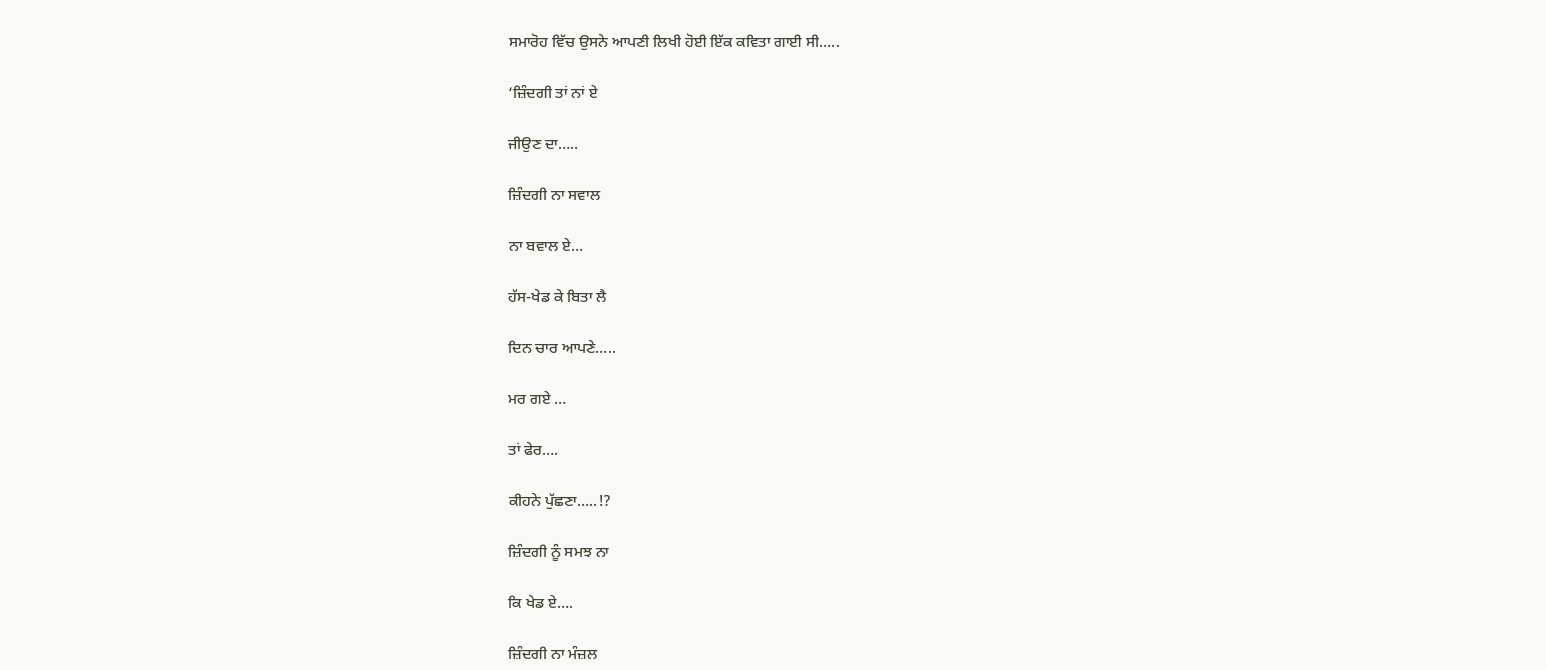ਸਮਾਰੋਹ ਵਿੱਚ ਉਸਨੇ ਆਪਣੀ ਲਿਖੀ ਹੋਈ ਇੱਕ ਕਵਿਤਾ ਗਾਈ ਸੀ…..

‘ਜ਼ਿੰਦਗੀ ਤਾਂ ਨਾਂ ਏ

ਜੀਉਣ ਦਾ…..

ਜ਼ਿੰਦਗੀ ਨਾ ਸਵਾਲ

ਨਾ ਬਵਾਲ ਏ…

ਹੱਸ-ਖੇਡ ਕੇ ਬਿਤਾ ਲੈ

ਦਿਨ ਚਾਰ ਆਪਣੇ…..

ਮਰ ਗਏ …

ਤਾਂ ਫੇਰ….

ਕੀਹਨੇ ਪੁੱਛਣਾ…..!?

ਜ਼ਿੰਦਗੀ ਨੂੰ ਸਮਝ ਨਾ

ਕਿ ਖੇਡ ਏ….

ਜ਼ਿੰਦਗੀ ਨਾ ਮੰਜ਼ਲ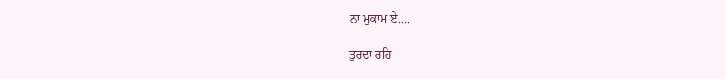ਨਾ ਮੁਕਾਮ ਏ….

ਤੁਰਦਾ ਰਹਿ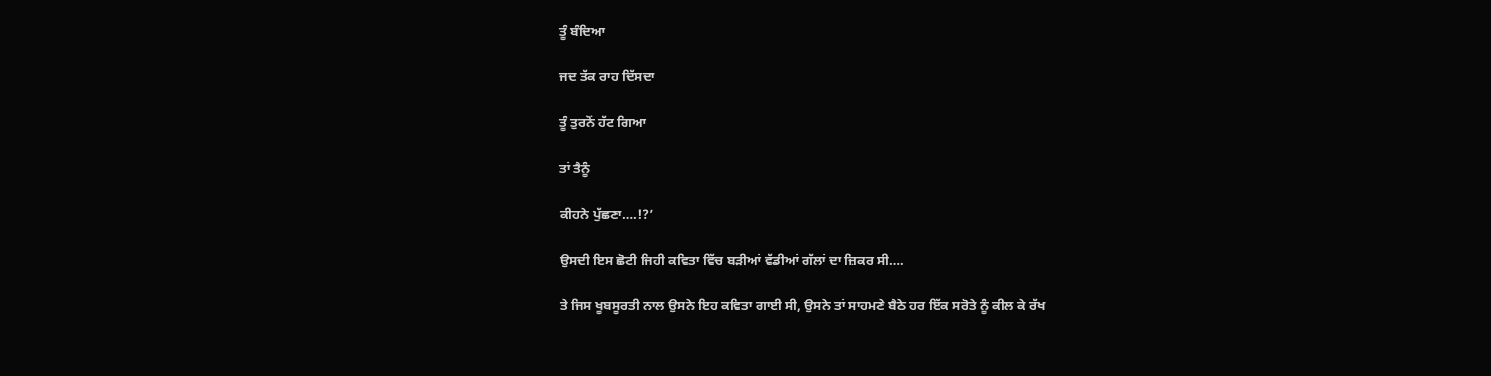ਤੂੰ ਬੰਦਿਆ

ਜਦ ਤੱਕ ਰਾਹ ਦਿੱਸਦਾ

ਤੂੰ ਤੁਰਨੋਂ ਹੱਟ ਗਿਆ

ਤਾਂ ਤੈਨੂੰ

ਕੀਹਨੇ ਪੁੱਛਣਾ….!?’

ਉਸਦੀ ਇਸ ਛੋਟੀ ਜਿਹੀ ਕਵਿਤਾ ਵਿੱਚ ਬੜੀਆਂ ਵੱਡੀਆਂ ਗੱਲਾਂ ਦਾ ਜ਼ਿਕਰ ਸੀ….

ਤੇ ਜਿਸ ਖੂਬਸੂਰਤੀ ਨਾਲ ਉਸਨੇ ਇਹ ਕਵਿਤਾ ਗਾਈ ਸੀ, ਉਸਨੇ ਤਾਂ ਸਾਹਮਣੇ ਬੈਠੇ ਹਰ ਇੱਕ ਸਰੋਤੇ ਨੂੰ ਕੀਲ ਕੇ ਰੱਖ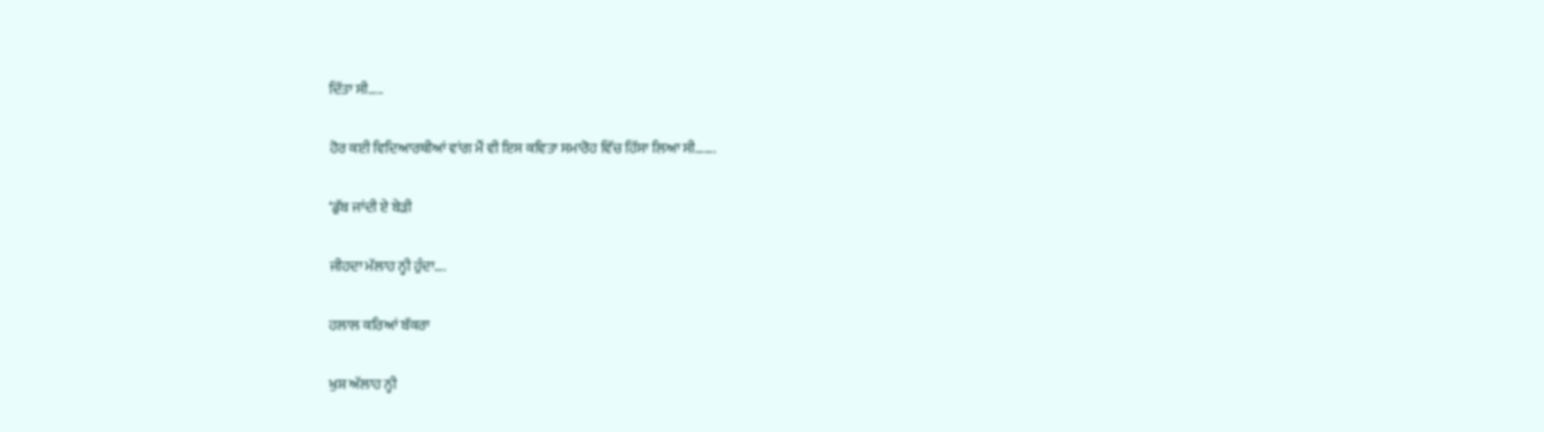ਦਿੱਤਾ ਸੀ…..

ਹੋਰ ਕਈ ਵਿਦਿਆਰਥੀਆਂ ਵਾਂਗ ਮੈਂ ਵੀ ਇਸ ਕਵਿਤਾ ਸਮਾਰੋਹ ਵਿੱਚ ਹਿੱਸਾ ਲਿਆ ਸੀ…….

‘ਡੁੱਬ ਜਾਂਦੀ ਏ ਬੇੜੀ

ਜੀਹਦਾ ਮੱਲਾਹ ਨ੍ਹੀ ਹੁੰਦਾ….

ਹਲਾਲ ਕਰਿਆਂ ਬੱਕਰਾ

ਖੁਸ਼ ਅੱਲਾਹ ਨ੍ਹੀ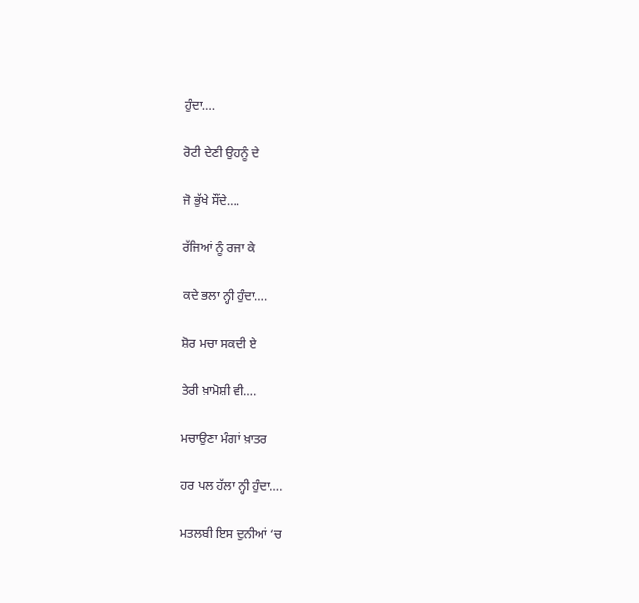ਹੁੰਦਾ….

ਰੋਟੀ ਦੇਣੀ ਉਹਨੂੰ ਦੇ

ਜੋ ਭੁੱਖੇ ਸੌਂਦੇ….

ਰੱਜਿਆਂ ਨੂੰ ਰਜਾ ਕੇ

ਕਦੇ ਭਲਾ ਨ੍ਹੀ ਹੁੰਦਾ….

ਸ਼ੋਰ ਮਚਾ ਸਕਦੀ ਏ

ਤੇਰੀ ਖ਼ਾਮੋਸ਼ੀ ਵੀ….

ਮਚਾਉਣਾ ਮੰਗਾਂ ਖ਼ਾਤਰ

ਹਰ ਪਲ ਹੱਲਾ ਨ੍ਹੀ ਹੁੰਦਾ….

ਮਤਲਬੀ ਇਸ ਦੁਨੀਆਂ ‘ਚ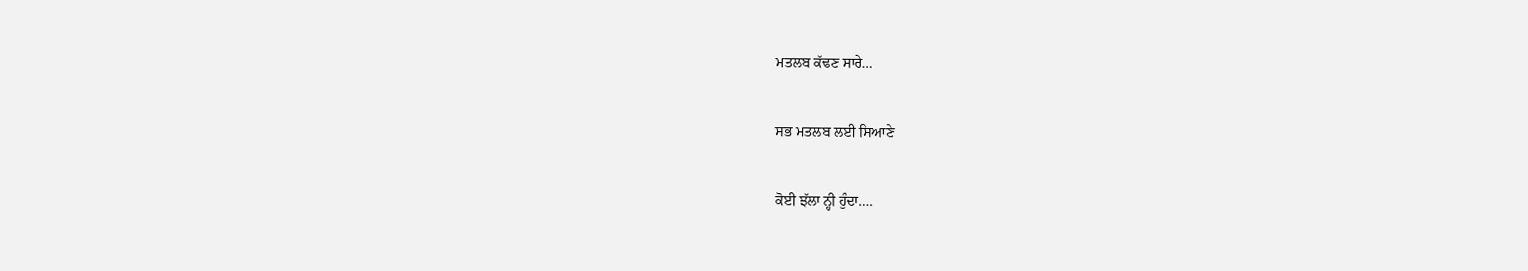ਮਤਲਬ ਕੱਢਣ ਸਾਰੇ…

ਸਭ ਮਤਲਬ ਲਈ ਸਿਆਣੇ

ਕੋਈ ਝੱਲਾ ਨ੍ਹੀ ਹੁੰਦਾ….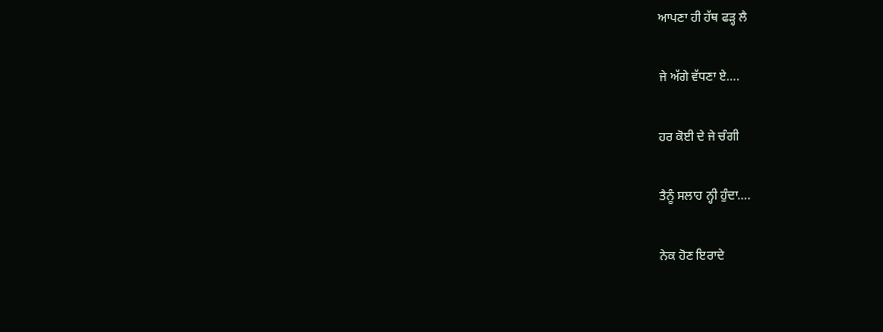ਆਪਣਾ ਹੀ ਹੱਥ ਫੜ੍ਹ ਲੈ

ਜੇ ਅੱਗੇ ਵੱਧਣਾ ਏ….

ਹਰ ਕੋਈ ਦੇ ਜੇ ਚੰਗੀ

ਤੈਨੂੰ ਸਲਾਹ ਨ੍ਹੀ ਹੁੰਦਾ….

ਨੇਕ ਹੋਣ ਇਰਾਦੇ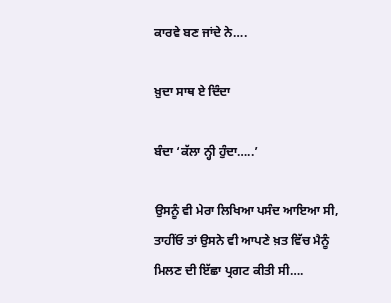ਕਾਰਵੇ ਬਣ ਜਾਂਦੇ ਨੇ….

ਖ਼ੁਦਾ ਸਾਥ ਏ ਦਿੰਦਾ

ਬੰਦਾ ‘ਕੱਲਾ ਨ੍ਹੀ ਹੁੰਦਾ…..’

ਉਸਨੂੰ ਵੀ ਮੇਰਾ ਲਿਖਿਆ ਪਸੰਦ ਆਇਆ ਸੀ, ਤਾਹੀਂਓ ਤਾਂ ਉਸਨੇ ਵੀ ਆਪਣੇ ਖ਼ਤ ਵਿੱਚ ਮੈਨੂੰ ਮਿਲਣ ਦੀ ਇੱਛਾ ਪ੍ਰਗਟ ਕੀਤੀ ਸੀ….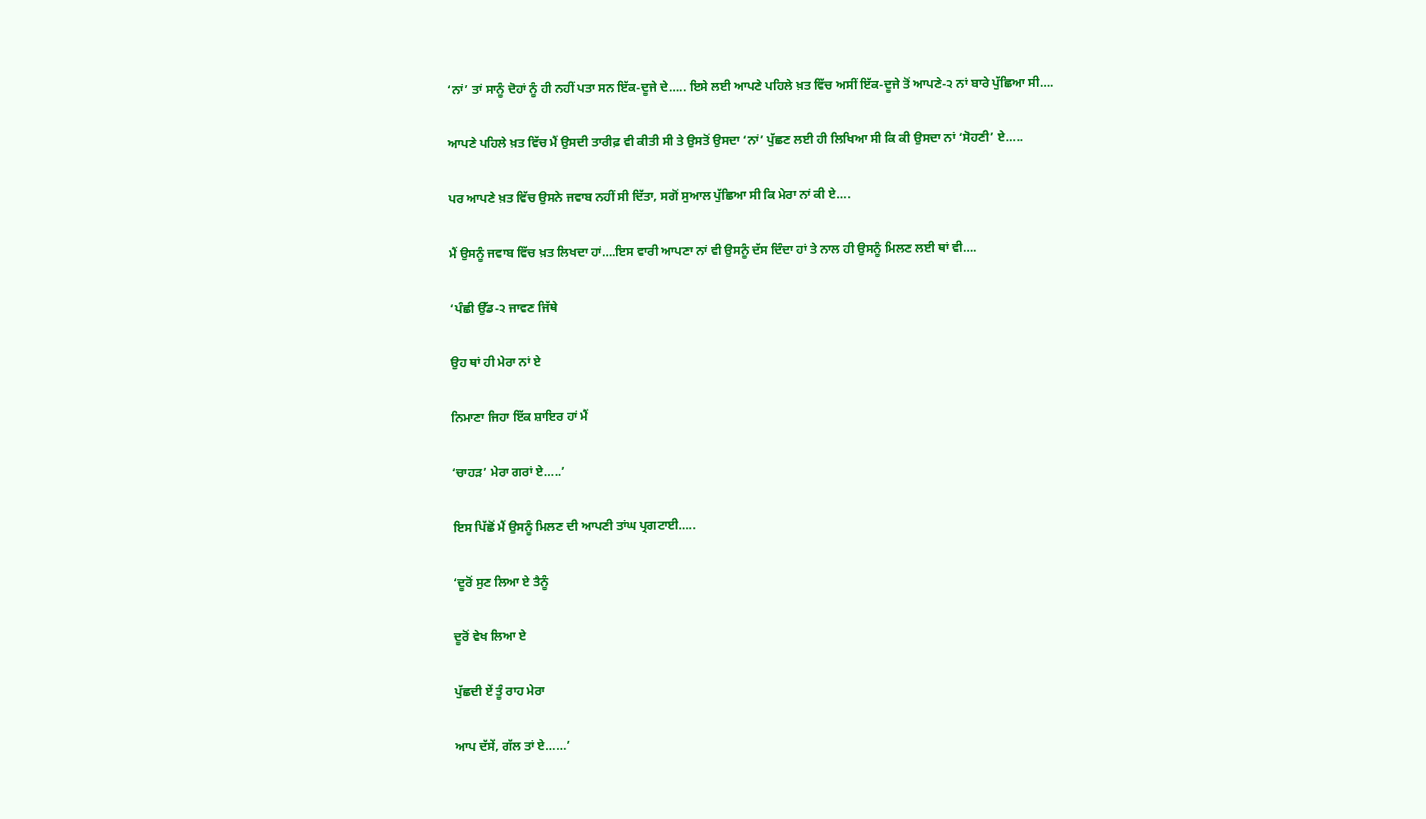‘ਨਾਂ’ ਤਾਂ ਸਾਨੂੰ ਦੋਹਾਂ ਨੂੰ ਹੀ ਨਹੀਂ ਪਤਾ ਸਨ ਇੱਕ-ਦੂਜੇ ਦੇ….. ਇਸੇ ਲਈ ਆਪਣੇ ਪਹਿਲੇ ਖ਼ਤ ਵਿੱਚ ਅਸੀਂ ਇੱਕ-ਦੂਜੇ ਤੋਂ ਆਪਣੇ-੨ ਨਾਂ ਬਾਰੇ ਪੁੱਛਿਆ ਸੀ….

ਆਪਣੇ ਪਹਿਲੇ ਖ਼ਤ ਵਿੱਚ ਮੈਂ ਉਸਦੀ ਤਾਰੀਫ਼ ਵੀ ਕੀਤੀ ਸੀ ਤੇ ਉਸਤੋਂ ਉਸਦਾ ‘ਨਾਂ’ ਪੁੱਛਣ ਲਈ ਹੀ ਲਿਖਿਆ ਸੀ ਕਿ ਕੀ ਉਸਦਾ ਨਾਂ ‘ਸੋਹਣੀ’ ਏ…..

ਪਰ ਆਪਣੇ ਖ਼ਤ ਵਿੱਚ ਉਸਨੇ ਜਵਾਬ ਨਹੀਂ ਸੀ ਦਿੱਤਾ, ਸਗੋਂ ਸੁਆਲ ਪੁੱਛਿਆ ਸੀ ਕਿ ਮੇਰਾ ਨਾਂ ਕੀ ਏ….

ਮੈਂ ਉਸਨੂੰ ਜਵਾਬ ਵਿੱਚ ਖ਼ਤ ਲਿਖਦਾ ਹਾਂ….ਇਸ ਵਾਰੀ ਆਪਣਾ ਨਾਂ ਵੀ ਉਸਨੂੰ ਦੱਸ ਦਿੰਦਾ ਹਾਂ ਤੇ ਨਾਲ ਹੀ ਉਸਨੂੰ ਮਿਲਣ ਲਈ ਥਾਂ ਵੀ….

‘ਪੰਛੀ ਉੱਡ-੨ ਜਾਵਣ ਜਿੱਥੇ

ਉਹ ਥਾਂ ਹੀ ਮੇਰਾ ਨਾਂ ਏ

ਨਿਮਾਣਾ ਜਿਹਾ ਇੱਕ ਸ਼ਾਇਰ ਹਾਂ ਮੈਂ

‘ਚਾਹੜ’ ਮੇਰਾ ਗਰਾਂ ਏ…..’

ਇਸ ਪਿੱਛੋਂ ਮੈਂ ਉਸਨੂੰ ਮਿਲਣ ਦੀ ਆਪਣੀ ਤਾਂਘ ਪ੍ਰਗਟਾਈ…..

‘ਦੂਰੋਂ ਸੁਣ ਲਿਆ ਏ ਤੈਨੂੰ

ਦੂਰੋਂ ਵੇਖ ਲਿਆ ਏ

ਪੁੱਛਦੀ ਏਂ ਤੂੰ ਰਾਹ ਮੇਰਾ

ਆਪ ਦੱਸੇਂ, ਗੱਲ ਤਾਂ ਏ……’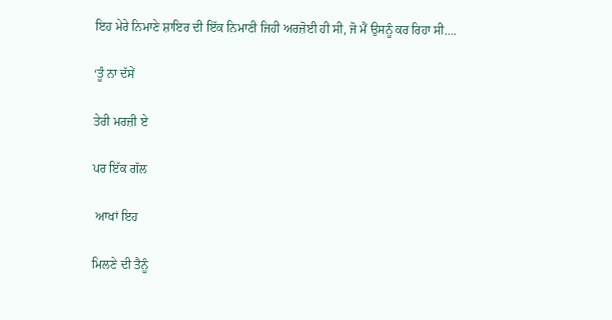ਇਹ ਮੇਰੇ ਨਿਮਾਣੇ ਸ਼ਾਇਰ ਦੀ ਇੱਕ ਨਿਮਾਣੀ ਜਿਹੀ ਅਰਜ਼ੋਈ ਹੀ ਸੀ, ਜੋ ਮੈਂ ਉਸਨੂੰ ਕਰ ਰਿਹਾ ਸੀ….

‘ਤੂੰ ਨਾ ਦੱਸੇਂ

ਤੇਰੀ ਮਰਜ਼ੀ ਏ

ਪਰ ਇੱਕ ਗੱਲ

 ਆਖਾਂ ਇਹ

ਮਿਲਣੇ ਦੀ ਤੈਨੂੰ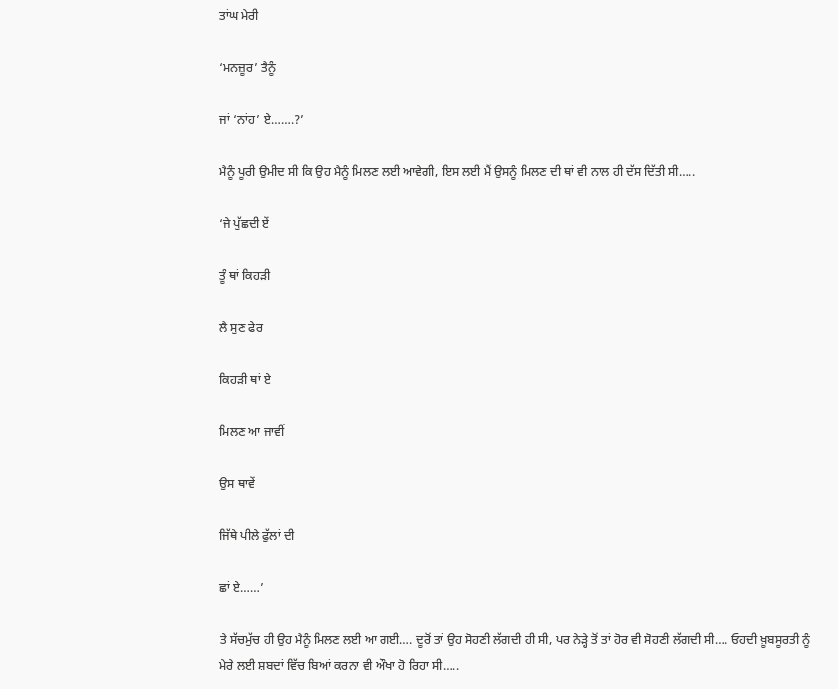ਤਾਂਘ ਮੇਰੀ

‘ਮਨਜ਼ੂਰ’ ਤੈਨੂੰ

ਜਾਂ ‘ਨਾਂਹ’ ਏ…….?’

ਮੈਨੂੰ ਪੂਰੀ ਉਮੀਦ ਸੀ ਕਿ ਉਹ ਮੈਨੂੰ ਮਿਲਣ ਲਈ ਆਵੇਗੀ, ਇਸ ਲਈ ਮੈਂ ਉਸਨੂੰ ਮਿਲਣ ਦੀ ਥਾਂ ਵੀ ਨਾਲ ਹੀ ਦੱਸ ਦਿੱਤੀ ਸੀ…..

‘ਜੇ ਪੁੱਛਦੀ ਏਂ

ਤੂੰ ਥਾਂ ਕਿਹੜੀ

ਲੈ ਸੁਣ ਫੇਰ

ਕਿਹੜੀ ਥਾਂ ਏ

ਮਿਲਣ ਆ ਜਾਵੀਂ

ਉਸ ਥਾਵੇਂ

ਜਿੱਥੇ ਪੀਲੇ ਫੁੱਲਾਂ ਦੀ

ਛਾਂ ਏ……’

ਤੇ ਸੱਚਮੁੱਚ ਹੀ ਉਹ ਮੈਨੂੰ ਮਿਲਣ ਲਈ ਆ ਗਈ…. ਦੂਰੋਂ ਤਾਂ ਉਹ ਸੋਹਣੀ ਲੱਗਦੀ ਹੀ ਸੀ, ਪਰ ਨੇੜ੍ਹੇ ਤੋਂ ਤਾਂ ਹੋਰ ਵੀ ਸੋਹਣੀ ਲੱਗਦੀ ਸੀ…. ਓਹਦੀ ਖ਼ੂਬਸੂਰਤੀ ਨੂੰ ਮੇਰੇ ਲਈ ਸ਼ਬਦਾਂ ਵਿੱਚ ਬਿਆਂ ਕਰਨਾ ਵੀ ਔਖਾ ਹੋ ਰਿਹਾ ਸੀ…..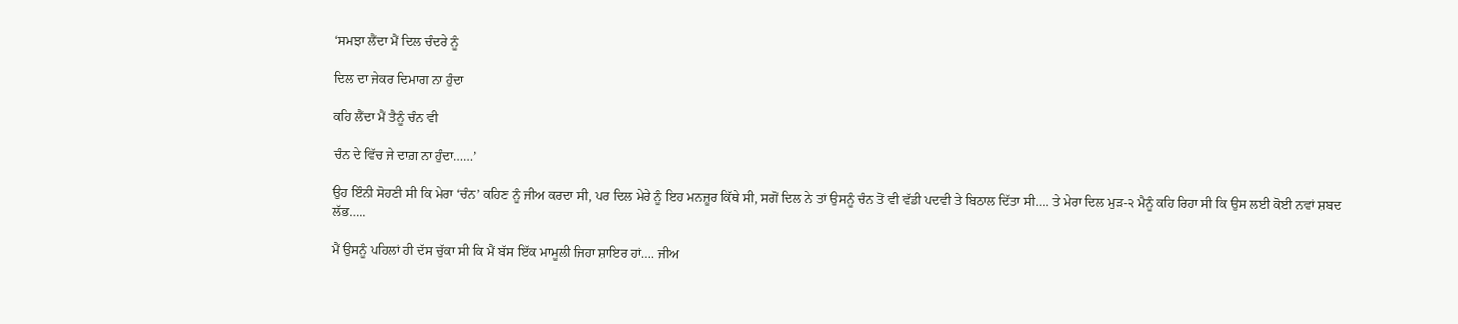‘ਸਮਝਾ ਲੈਂਦਾ ਮੈਂ ਦਿਲ ਚੰਦਰੇ ਨੂੰ

ਦਿਲ ਦਾ ਜੇਕਰ ਦਿਮਾਗ ਨਾ ਹੁੰਦਾ

ਕਹਿ ਲੈਂਦਾ ਮੈਂ ਤੈਨੂੰ ਚੰਨ ਵੀ

ਚੰਨ ਦੇ ਵਿੱਚ ਜੇ ਦਾਗ਼ ਨਾ ਹੁੰਦਾ……’

ਉਹ ਇੰਨੀ ਸੋਹਣੀ ਸੀ ਕਿ ਮੇਰਾ ‘ਚੰਨ’ ਕਹਿਣ ਨੂੰ ਜੀਅ ਕਰਦਾ ਸੀ, ਪਰ ਦਿਲ ਮੇਰੇ ਨੂੰ ਇਹ ਮਨਜ਼ੂਰ ਕਿੱਥੇ ਸੀ, ਸਗੋਂ ਦਿਲ ਨੇ ਤਾਂ ਉਸਨੂੰ ਚੰਨ ਤੋਂ ਵੀ ਵੱਡੀ ਪਦਵੀ ਤੇ ਬਿਠਾਲ ਦਿੱਤਾ ਸੀ…. ਤੇ ਮੇਰਾ ਦਿਲ ਮੁੜ-੨ ਮੈਨੂੰ ਕਹਿ ਰਿਹਾ ਸੀ ਕਿ ਉਸ ਲਈ ਕੋਈ ਨਵਾਂ ਸ਼ਬਦ ਲੱਭ…..

ਮੈਂ ਉਸਨੂੰ ਪਹਿਲਾਂ ਹੀ ਦੱਸ ਚੁੱਕਾ ਸੀ ਕਿ ਮੈਂ ਬੱਸ ਇੱਕ ਮਾਮੂਲੀ ਜਿਹਾ ਸ਼ਾਇਰ ਹਾਂ…. ਜੀਅ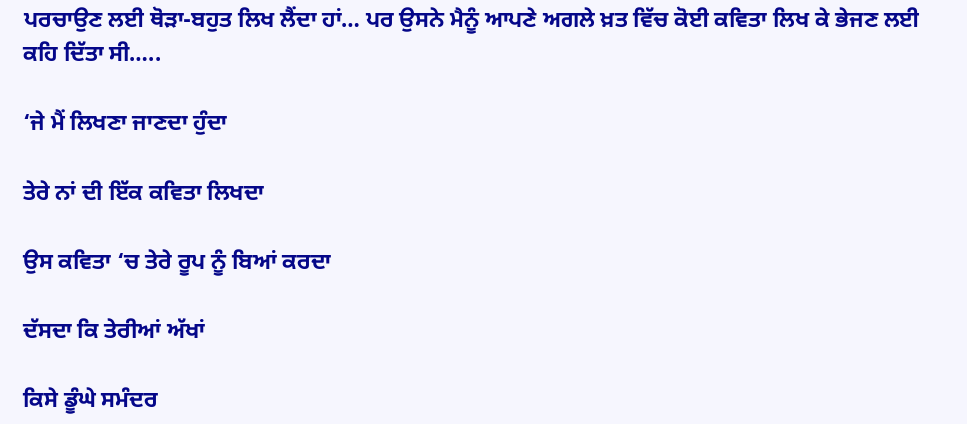ਪਰਚਾਉਣ ਲਈ ਥੋੜਾ-ਬਹੁਤ ਲਿਖ ਲੈਂਦਾ ਹਾਂ… ਪਰ ਉਸਨੇ ਮੈਨੂੰ ਆਪਣੇ ਅਗਲੇ ਖ਼ਤ ਵਿੱਚ ਕੋਈ ਕਵਿਤਾ ਲਿਖ ਕੇ ਭੇਜਣ ਲਈ ਕਹਿ ਦਿੱਤਾ ਸੀ…..

‘ਜੇ ਮੈਂ ਲਿਖਣਾ ਜਾਣਦਾ ਹੁੰਦਾ

ਤੇਰੇ ਨਾਂ ਦੀ ਇੱਕ ਕਵਿਤਾ ਲਿਖਦਾ

ਉਸ ਕਵਿਤਾ ‘ਚ ਤੇਰੇ ਰੂਪ ਨੂੰ ਬਿਆਂ ਕਰਦਾ

ਦੱਸਦਾ ਕਿ ਤੇਰੀਆਂ ਅੱਖਾਂ

ਕਿਸੇ ਡੂੰਘੇ ਸਮੰਦਰ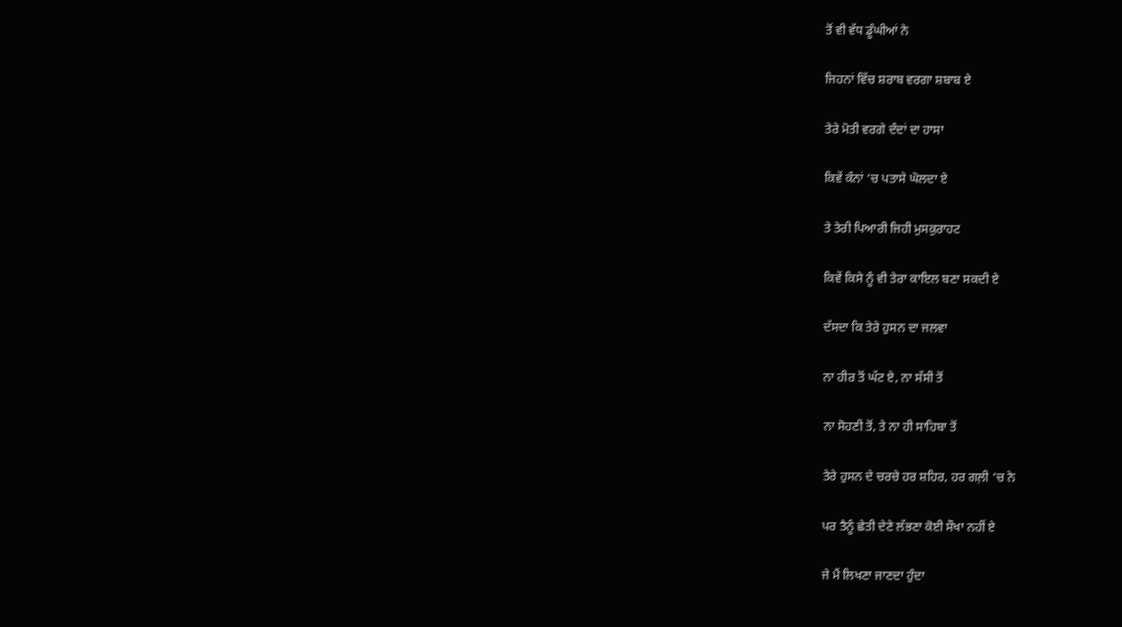ਤੋਂ ਵੀ ਵੱਧ ਡੂੰਘੀਆਂ ਨੇ

ਜਿਹਨਾਂ ਵਿੱਚ ਸ਼ਰਾਬ ਵਰਗਾ ਸ਼ਬਾਬ ਏ

ਤੇਰੇ ਮੋਤੀ ਵਰਗੇ ਦੰਦਾਂ ਦਾ ਹਾਸਾ

ਕਿਵੇਂ ਕੰਨਾਂ ‘ਚ ਪਤਾਸੇ ਘੋਲਦਾ ਏ

ਤੇ ਤੇਰੀ ਪਿਆਰੀ ਜਿਹੀ ਮੁਸਕੁਰਾਹਟ

ਕਿਵੇਂ ਕਿਸੇ ਨੂੰ ਵੀ ਤੇਰਾ ਕਾਇਲ ਬਣਾ ਸਕਦੀ ਏ

ਦੱਸਦਾ ਕਿ ਤੇਰੇ ਹੁਸਨ ਦਾ ਜਲਵਾ

ਨਾ ਹੀਰ ਤੋਂ ਘੱਟ ਏ, ਨਾ ਸੱਸੀ ਤੋਂ

ਨਾ ਸੋਹਣੀ ਤੋਂ, ਤੇ ਨਾ ਹੀ ਸਾਹਿਬਾ ਤੋਂ

ਤੇਰੇ ਹੁਸਨ ਦੇ ਚਰਚੇ ਹਰ ਸ਼ਹਿਰ, ਹਰ ਗਲ਼ੀ ‘ਚ ਨੇ

ਪਰ ਤੈਨੂੰ ਛੇਤੀ ਦੇਣੇ ਲੱਭਣਾ ਕੋਈ ਸੌਖਾ ਨਹੀਂ ਏ

ਜੇ ਮੈਂ ਲਿਖਣਾ ਜਾਣਦਾ ਹੁੰਦਾ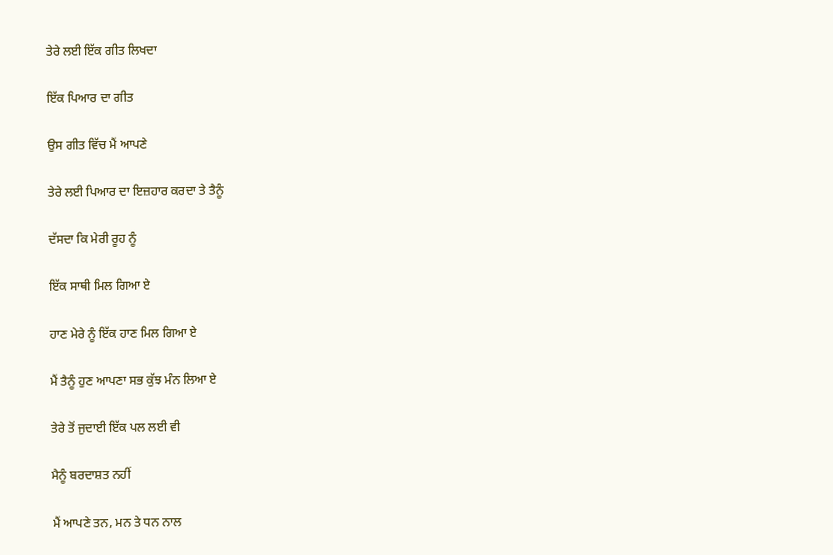ਤੇਰੇ ਲਈ ਇੱਕ ਗੀਤ ਲਿਖਦਾ

ਇੱਕ ਪਿਆਰ ਦਾ ਗੀਤ

ਉਸ ਗੀਤ ਵਿੱਚ ਮੈਂ ਆਪਣੇ

ਤੇਰੇ ਲਈ ਪਿਆਰ ਦਾ ਇਜ਼ਹਾਰ ਕਰਦਾ ਤੇ ਤੈਨੂੰ

ਦੱਸਦਾ ਕਿ ਮੇਰੀ ਰੂਹ ਨੂੰ

ਇੱਕ ਸਾਥੀ ਮਿਲ ਗਿਆ ਏ

ਹਾਣ ਮੇਰੇ ਨੂੰ ਇੱਕ ਹਾਣ ਮਿਲ ਗਿਆ ਏ

ਮੈਂ ਤੈਨੂੰ ਹੁਣ ਆਪਣਾ ਸਭ ਕੁੱਝ ਮੰਨ ਲਿਆ ਏ

ਤੇਰੇ ਤੋਂ ਜੁਦਾਈ ਇੱਕ ਪਲ ਲਈ ਵੀ

ਮੈਨੂੰ ਬਰਦਾਸ਼ਤ ਨਹੀਂ

ਮੈਂ ਆਪਣੇ ਤਨ, ਮਨ ਤੇ ਧਨ ਨਾਲ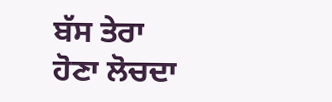ਬੱਸ ਤੇਰਾ ਹੋਣਾ ਲੋਚਦਾ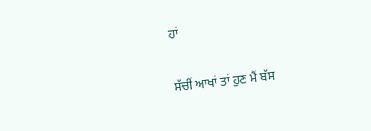ਹਾਂ

ਸੱਚੀਂ ਆਖਾਂ ਤਾਂ ਹੁਣ ਮੈਂ ਬੱਸ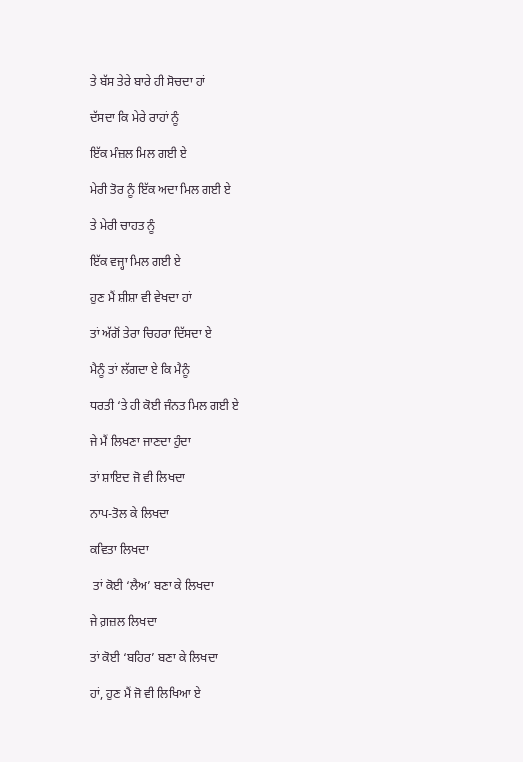ਤੇ ਬੱਸ ਤੇਰੇ ਬਾਰੇ ਹੀ ਸੋਚਦਾ ਹਾਂ

ਦੱਸਦਾ ਕਿ ਮੇਰੇ ਰਾਹਾਂ ਨੂੰ

ਇੱਕ ਮੰਜ਼ਲ ਮਿਲ ਗਈ ਏ

ਮੇਰੀ ਤੋਰ ਨੂੰ ਇੱਕ ਅਦਾ ਮਿਲ ਗਈ ਏ

ਤੇ ਮੇਰੀ ਚਾਹਤ ਨੂੰ

ਇੱਕ ਵਜ੍ਹਾ ਮਿਲ ਗਈ ਏ

ਹੁਣ ਮੈਂ ਸ਼ੀਸ਼ਾ ਵੀ ਵੇਖਦਾ ਹਾਂ

ਤਾਂ ਅੱਗੋਂ ਤੇਰਾ ਚਿਹਰਾ ਦਿੱਸਦਾ ਏ

ਮੈਨੂੰ ਤਾਂ ਲੱਗਦਾ ਏ ਕਿ ਮੈਨੂੰ

ਧਰਤੀ ‘ਤੇ ਹੀ ਕੋਈ ਜੰਨਤ ਮਿਲ ਗਈ ਏ

ਜੇ ਮੈਂ ਲਿਖਣਾ ਜਾਣਦਾ ਹੁੰਦਾ

ਤਾਂ ਸ਼ਾਇਦ ਜੋ ਵੀ ਲਿਖਦਾ

ਨਾਪ-ਤੋਲ ਕੇ ਲਿਖਦਾ

ਕਵਿਤਾ ਲਿਖਦਾ

 ਤਾਂ ਕੋਈ ‘ਲੈਅ’ ਬਣਾ ਕੇ ਲਿਖਦਾ

ਜੇ ਗ਼ਜ਼ਲ ਲਿਖਦਾ

ਤਾਂ ਕੋਈ ‘ਬਹਿਰ’ ਬਣਾ ਕੇ ਲਿਖਦਾ

ਹਾਂ, ਹੁਣ ਮੈਂ ਜੋ ਵੀ ਲਿਖਿਆ ਏ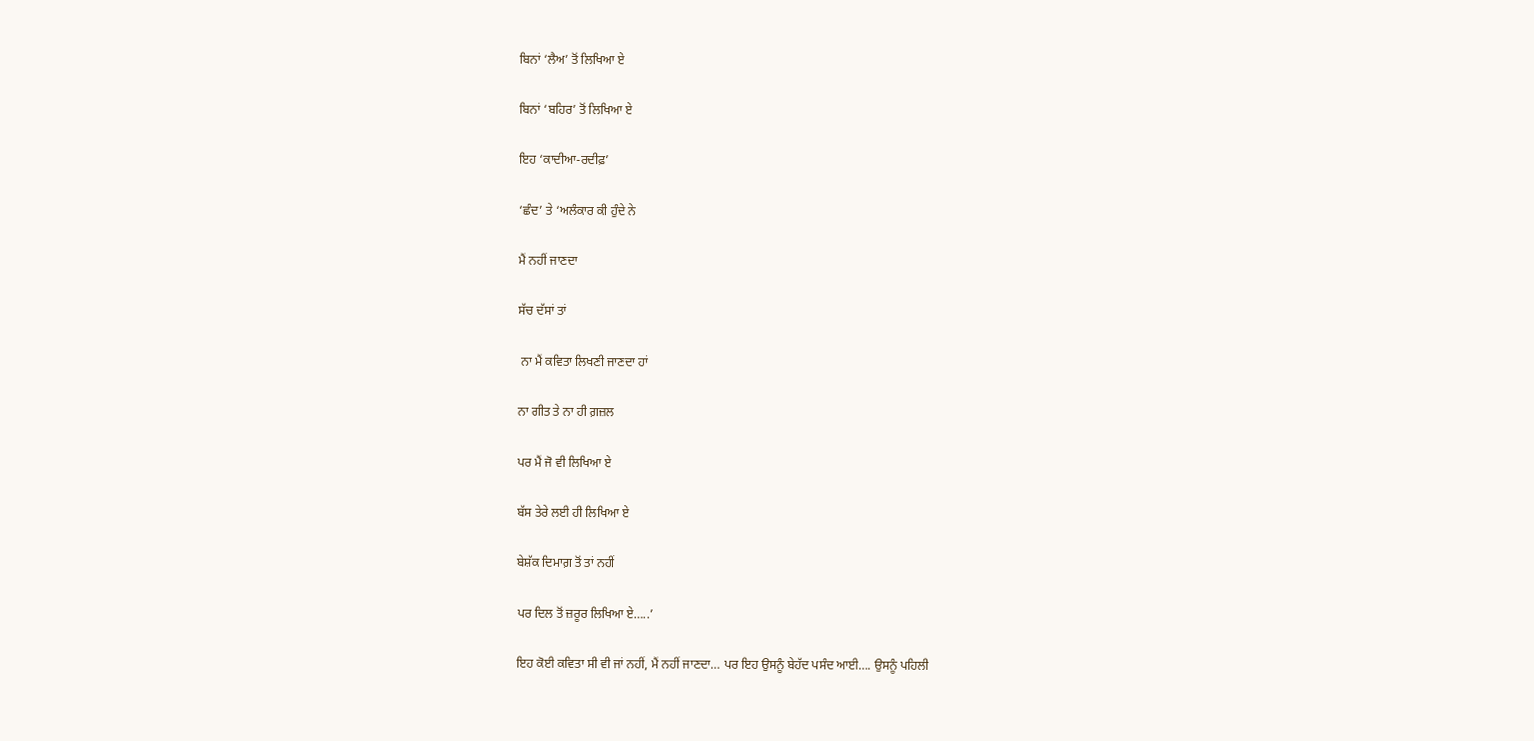ਬਿਨਾਂ ‘ਲੈਅ’ ਤੋਂ ਲਿਖਿਆ ਏ

ਬਿਨਾਂ ‘ਬਹਿਰ’ ਤੋਂ ਲਿਖਿਆ ਏ

ਇਹ ‘ਕਾਦੀਆ-ਰਦੀਫ਼’

‘ਛੰਦ’ ਤੇ ‘ਅਲੰਕਾਰ ਕੀ ਹੁੰਦੇ ਨੇ

ਮੈਂ ਨਹੀਂ ਜਾਣਦਾ

ਸੱਚ ਦੱਸਾਂ ਤਾਂ

 ਨਾ ਮੈਂ ਕਵਿਤਾ ਲਿਖਣੀ ਜਾਣਦਾ ਹਾਂ

ਨਾ ਗੀਤ ਤੇ ਨਾ ਹੀ ਗ਼ਜ਼ਲ

ਪਰ ਮੈਂ ਜੋ ਵੀ ਲਿਖਿਆ ਏ

ਬੱਸ ਤੇਰੇ ਲਈ ਹੀ ਲਿਖਿਆ ਏ

ਬੇਸ਼ੱਕ ਦਿਮਾਗ਼ ਤੋਂ ਤਾਂ ਨਹੀਂ

ਪਰ ਦਿਲ ਤੋਂ ਜ਼ਰੂਰ ਲਿਖਿਆ ਏ…..’

ਇਹ ਕੋਈ ਕਵਿਤਾ ਸੀ ਵੀ ਜਾਂ ਨਹੀਂ, ਮੈਂ ਨਹੀਂ ਜਾਣਦਾ… ਪਰ ਇਹ ਉਸਨੂੰ ਬੇਹੱਦ ਪਸੰਦ ਆਈ…. ਉਸਨੂੰ ਪਹਿਲੀ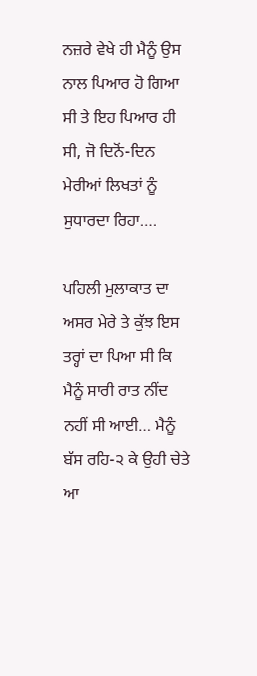ਨਜ਼ਰੇ ਵੇਖੇ ਹੀ ਮੈਨੂੰ ਉਸ ਨਾਲ ਪਿਆਰ ਹੋ ਗਿਆ ਸੀ ਤੇ ਇਹ ਪਿਆਰ ਹੀ ਸੀ, ਜੋ ਦਿਨੋਂ-ਦਿਨ ਮੇਰੀਆਂ ਲਿਖਤਾਂ ਨੂੰ ਸੁਧਾਰਦਾ ਰਿਹਾ….

ਪਹਿਲੀ ਮੁਲਾਕਾਤ ਦਾ ਅਸਰ ਮੇਰੇ ਤੇ ਕੁੱਝ ਇਸ ਤਰ੍ਹਾਂ ਦਾ ਪਿਆ ਸੀ ਕਿ ਮੈਨੂੰ ਸਾਰੀ ਰਾਤ ਨੀਂਦ ਨਹੀਂ ਸੀ ਆਈ… ਮੈਨੂੰ ਬੱਸ ਰਹਿ-੨ ਕੇ ਉਹੀ ਚੇਤੇ ਆ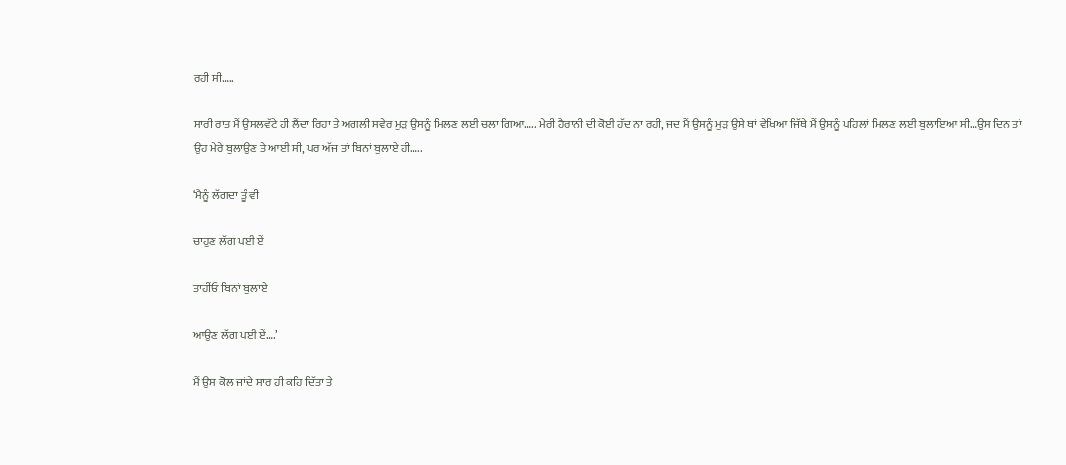ਰਹੀ ਸੀ…..

ਸਾਰੀ ਰਾਤ ਮੈਂ ਉਸਲਵੱਟੇ ਹੀ ਲੈਂਦਾ ਰਿਹਾ ਤੇ ਅਗਲੀ ਸਵੇਰ ਮੁੜ ਉਸਨੂੰ ਮਿਲਣ ਲਈ ਚਲਾ ਗਿਆ….. ਮੇਰੀ ਹੈਰਾਨੀ ਦੀ ਕੋਈ ਹੱਦ ਨਾ ਰਹੀ, ਜਦ ਮੈਂ ਉਸਨੂੰ ਮੁੜ ਉਸੇ ਥਾਂ ਵੇਖਿਆ ਜਿੱਥੇ ਮੈਂ ਉਸਨੂੰ ਪਹਿਲਾਂ ਮਿਲਣ ਲਈ ਬੁਲਾਇਆ ਸੀ…ਉਸ ਦਿਨ ਤਾਂ ਉਹ ਮੇਰੇ ਬੁਲਾਉਣ ਤੇ ਆਈ ਸੀ, ਪਰ ਅੱਜ ਤਾਂ ਬਿਨਾਂ ਬੁਲਾਏ ਹੀ…..

‘ਮੈਨੂੰ ਲੱਗਦਾ ਤੂੰ ਵੀ

ਚਾਹੁਣ ਲੱਗ ਪਈ ਏਂ

ਤਾਹੀਂਓ ਬਿਨਾਂ ਬੁਲਾਏ

ਆਉਣ ਲੱਗ ਪਈ ਏਂ….’

ਮੈਂ ਉਸ ਕੋਲ ਜਾਂਦੇ ਸਾਰ ਹੀ ਕਹਿ ਦਿੱਤਾ ਤੇ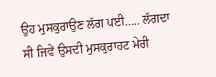ਉਹ ਮੁਸਕੁਰਾਉਣ ਲੱਗ ਪਈ….. ਲੱਗਦਾ ਸੀ ਜਿਵੇਂ ਉਸਦੀ ਮੁਸਕੁਰਾਹਟ ਮੇਰੀ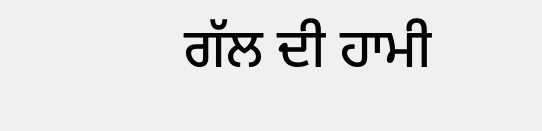ਗੱਲ ਦੀ ਹਾਮੀ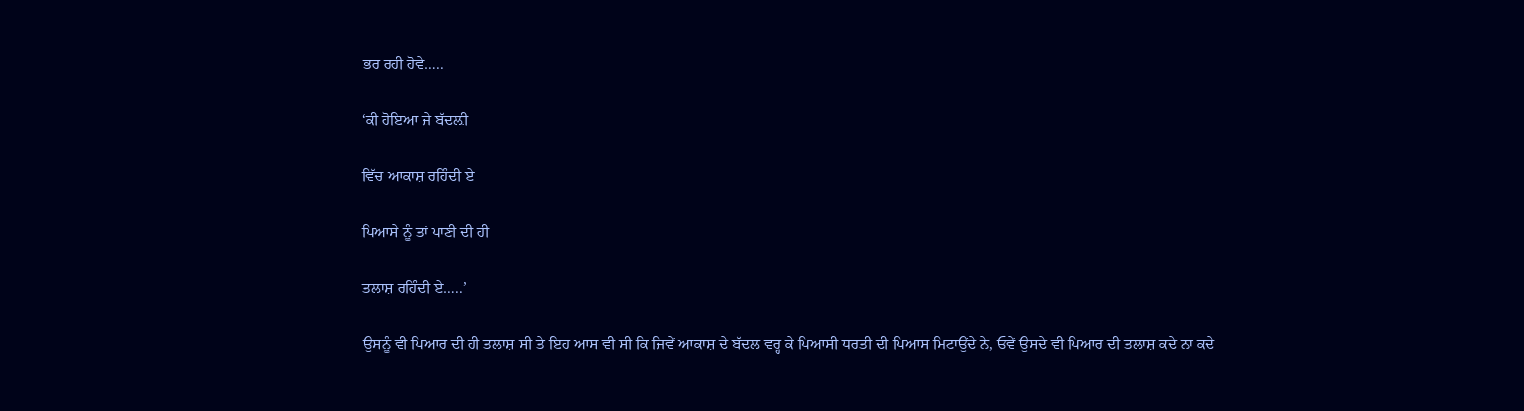ਭਰ ਰਹੀ ਹੋਵੇ…..

‘ਕੀ ਹੋਇਆ ਜੇ ਬੱਦਲ਼ੀ

ਵਿੱਚ ਆਕਾਸ਼ ਰਹਿੰਦੀ ਏ

ਪਿਆਸੇ ਨੂੰ ਤਾਂ ਪਾਣੀ ਦੀ ਹੀ

ਤਲਾਸ਼ ਰਹਿੰਦੀ ਏ…..’

ਉਸਨੂੰ ਵੀ ਪਿਆਰ ਦੀ ਹੀ ਤਲਾਸ਼ ਸੀ ਤੇ ਇਹ ਆਸ ਵੀ ਸੀ ਕਿ ਜਿਵੇਂ ਆਕਾਸ਼ ਦੇ ਬੱਦਲ ਵਰ੍ਹ ਕੇ ਪਿਆਸੀ ਧਰਤੀ ਦੀ ਪਿਆਸ ਮਿਟਾਉਂਦੇ ਨੇ, ਓਵੇਂ ਉਸਦੇ ਵੀ ਪਿਆਰ ਦੀ ਤਲਾਸ਼ ਕਦੇ ਨਾ ਕਦੇ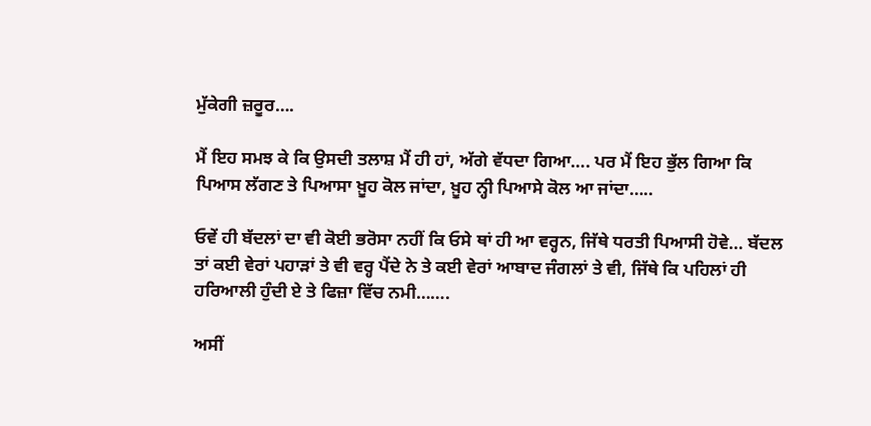ਮੁੱਕੇਗੀ ਜ਼ਰੂਰ….

ਮੈਂ ਇਹ ਸਮਝ ਕੇ ਕਿ ਉਸਦੀ ਤਲਾਸ਼ ਮੈਂ ਹੀ ਹਾਂ, ਅੱਗੇ ਵੱਧਦਾ ਗਿਆ…. ਪਰ ਮੈਂ ਇਹ ਭੁੱਲ ਗਿਆ ਕਿ ਪਿਆਸ ਲੱਗਣ ਤੇ ਪਿਆਸਾ ਖ਼ੂਹ ਕੋਲ ਜਾਂਦਾ, ਖ਼ੂਹ ਨ੍ਹੀ ਪਿਆਸੇ ਕੋਲ ਆ ਜਾਂਦਾ…..

ਓਵੇਂ ਹੀ ਬੱਦਲਾਂ ਦਾ ਵੀ ਕੋਈ ਭਰੋਸਾ ਨਹੀਂ ਕਿ ਓਸੇ ਥਾਂ ਹੀ ਆ ਵਰ੍ਹਨ, ਜਿੱਥੇ ਧਰਤੀ ਪਿਆਸੀ ਹੋਵੇ… ਬੱਦਲ ਤਾਂ ਕਈ ਵੇਰਾਂ ਪਹਾੜਾਂ ਤੇ ਵੀ ਵਰ੍ਹ ਪੈਂਦੇ ਨੇ ਤੇ ਕਈ ਵੇਰਾਂ ਆਬਾਦ ਜੰਗਲਾਂ ਤੇ ਵੀ, ਜਿੱਥੇ ਕਿ ਪਹਿਲਾਂ ਹੀ ਹਰਿਆਲੀ ਹੁੰਦੀ ਏ ਤੇ ਫਿਜ਼ਾ ਵਿੱਚ ਨਮੀ…….

ਅਸੀਂ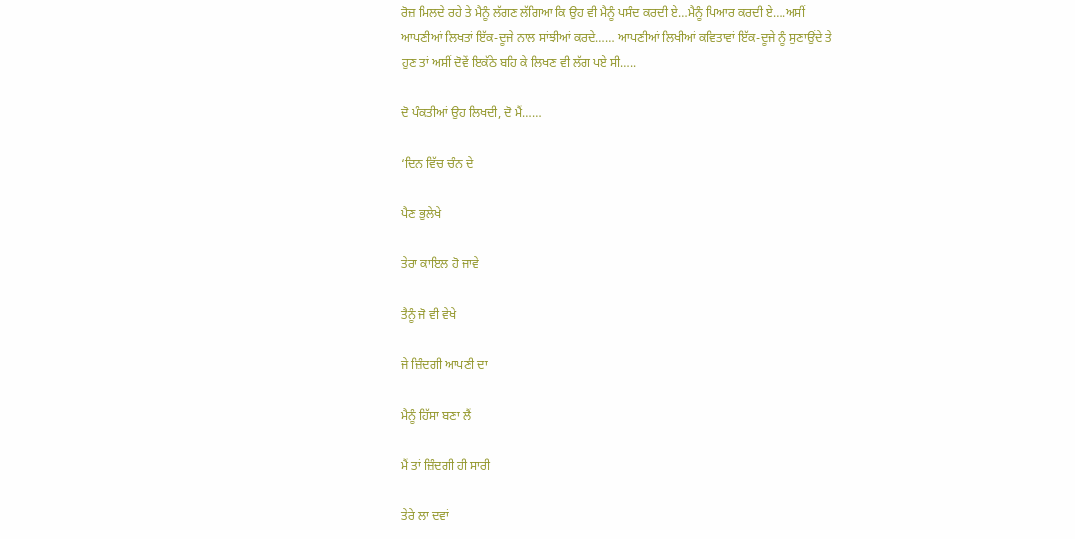ਰੋਜ਼ ਮਿਲਦੇ ਰਹੇ ਤੇ ਮੈਨੂੰ ਲੱਗਣ ਲੱਗਿਆ ਕਿ ਉਹ ਵੀ ਮੈਨੂੰ ਪਸੰਦ ਕਰਦੀ ਏ…ਮੈਨੂੰ ਪਿਆਰ ਕਰਦੀ ਏ….ਅਸੀਂ ਆਪਣੀਆਂ ਲਿਖਤਾਂ ਇੱਕ-ਦੂਜੇ ਨਾਲ ਸਾਂਝੀਆਂ ਕਰਦੇ…… ਆਪਣੀਆਂ ਲਿਖੀਆਂ ਕਵਿਤਾਵਾਂ ਇੱਕ-ਦੂਜੇ ਨੂੰ ਸੁਣਾਉਂਦੇ ਤੇ ਹੁਣ ਤਾਂ ਅਸੀਂ ਦੋਵੇਂ ਇਕੱਠੇ ਬਹਿ ਕੇ ਲਿਖਣ ਵੀ ਲੱਗ ਪਏ ਸੀ…..

ਦੋ ਪੰਕਤੀਆਂ ਉਹ ਲਿਖਦੀ, ਦੋ ਮੈਂ……

‘ਦਿਨ ਵਿੱਚ ਚੰਨ ਦੇ

ਪੈਣ ਭੁਲੇਖੇ

ਤੇਰਾ ਕਾਇਲ ਹੋ ਜਾਵੇ

ਤੈਨੂੰ ਜੋ ਵੀ ਵੇਖੇ

ਜੇ ਜ਼ਿੰਦਗੀ ਆਪਣੀ ਦਾ

ਮੈਨੂੰ ਹਿੱਸਾ ਬਣਾ ਲੈਂ

ਮੈਂ ਤਾਂ ਜ਼ਿੰਦਗੀ ਹੀ ਸਾਰੀ

ਤੇਰੇ ਲਾ ਦਵਾਂ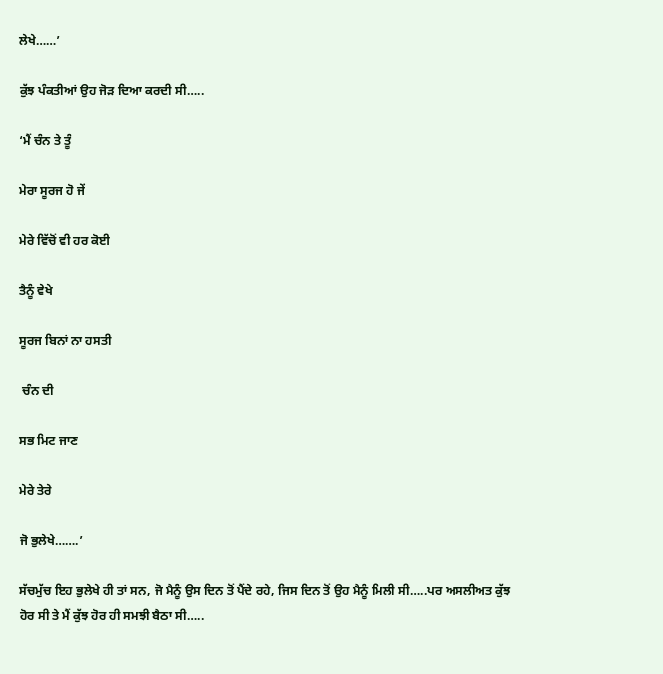ਲੇਖੇ……’

ਕੁੱਝ ਪੰਕਤੀਆਂ ਉਹ ਜੋੜ ਦਿਆ ਕਰਦੀ ਸੀ…..

‘ਮੈਂ ਚੰਨ ਤੇ ਤੂੰ

ਮੇਰਾ ਸੂਰਜ ਹੋ ਜੇਂ

ਮੇਰੇ ਵਿੱਚੋਂ ਵੀ ਹਰ ਕੋਈ

ਤੈਨੂੰ ਵੇਖੇ

ਸੂਰਜ ਬਿਨਾਂ ਨਾ ਹਸਤੀ

 ਚੰਨ ਦੀ

ਸਭ ਮਿਟ ਜਾਣ

ਮੇਰੇ ਤੇਰੇ

ਜੋ ਭੁਲੇਖੇ…….’

ਸੱਚਮੁੱਚ ਇਹ ਭੁਲੇਖੇ ਹੀ ਤਾਂ ਸਨ, ਜੋ ਮੈਨੂੰ ਉਸ ਦਿਨ ਤੋਂ ਪੈਂਦੇ ਰਹੇ, ਜਿਸ ਦਿਨ ਤੋਂ ਉਹ ਮੈਨੂੰ ਮਿਲੀ ਸੀ…..ਪਰ ਅਸਲੀਅਤ ਕੁੱਝ ਹੋਰ ਸੀ ਤੇ ਮੈਂ ਕੁੱਝ ਹੋਰ ਹੀ ਸਮਝੀ ਬੈਠਾ ਸੀ…..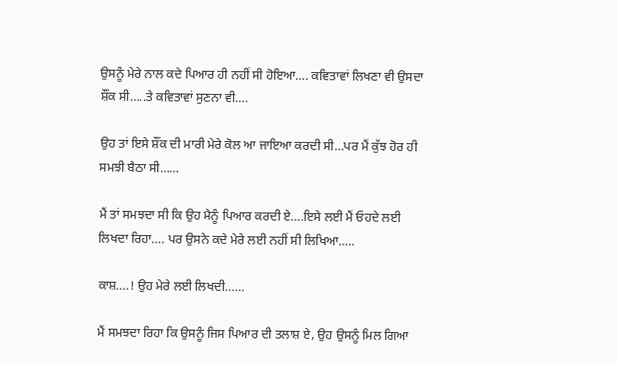ਉਸਨੂੰ ਮੇਰੇ ਨਾਲ ਕਦੇ ਪਿਆਰ ਹੀ ਨਹੀਂ ਸੀ ਹੋਇਆ…. ਕਵਿਤਾਵਾਂ ਲਿਖਣਾ ਵੀ ਉਸਦਾ ਸ਼ੌਂਕ ਸੀ…..ਤੇ ਕਵਿਤਾਵਾਂ ਸੁਣਨਾ ਵੀ….

ਉਹ ਤਾਂ ਇਸੇ ਸ਼ੌਂਕ ਦੀ ਮਾਰੀ ਮੇਰੇ ਕੋਲ ਆ ਜਾਇਆ ਕਰਦੀ ਸੀ…ਪਰ ਮੈਂ ਕੁੱਝ ਹੋਰ ਹੀ ਸਮਝੀ ਬੈਠਾ ਸੀ……

ਮੈਂ ਤਾਂ ਸਮਝਦਾ ਸੀ ਕਿ ਉਹ ਮੈਨੂੰ ਪਿਆਰ ਕਰਦੀ ਏ….ਇਸੇ ਲਈ ਮੈਂ ਓਹਦੇ ਲਈ ਲਿਖਦਾ ਰਿਹਾ…. ਪਰ ਉਸਨੇ ਕਦੇ ਮੇਰੇ ਲਈ ਨਹੀਂ ਸੀ ਲਿਖਿਆ…..

ਕਾਸ਼….! ਉਹ ਮੇਰੇ ਲਈ ਲਿਖਦੀ……

ਮੈਂ ਸਮਝਦਾ ਰਿਹਾ ਕਿ ਉਸਨੂੰ ਜਿਸ ਪਿਆਰ ਦੀ ਤਲਾਸ਼ ਏ, ਉਹ ਉਸਨੂੰ ਮਿਲ ਗਿਆ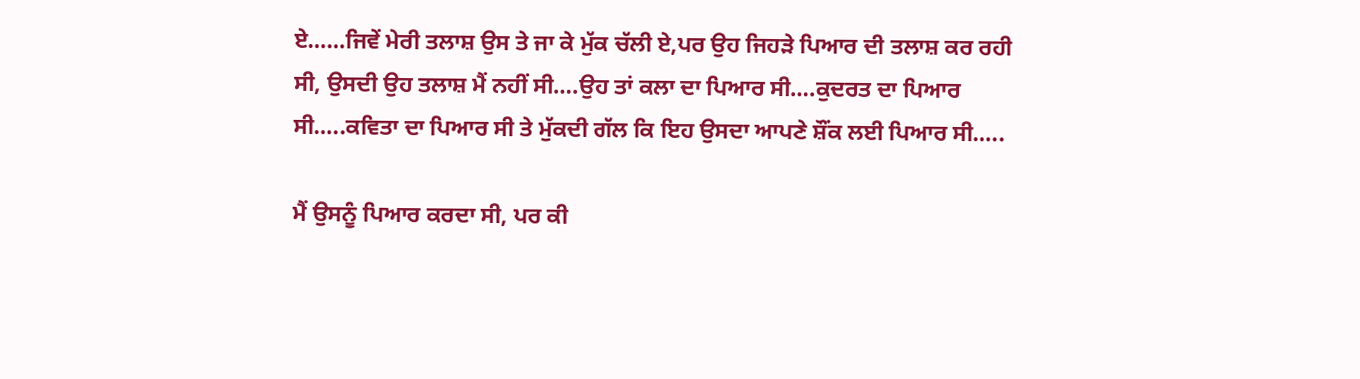ਏ……ਜਿਵੇਂ ਮੇਰੀ ਤਲਾਸ਼ ਉਸ ਤੇ ਜਾ ਕੇ ਮੁੱਕ ਚੱਲੀ ਏ,ਪਰ ਉਹ ਜਿਹੜੇ ਪਿਆਰ ਦੀ ਤਲਾਸ਼ ਕਰ ਰਹੀ ਸੀ, ਉਸਦੀ ਉਹ ਤਲਾਸ਼ ਮੈਂ ਨਹੀਂ ਸੀ….ਉਹ ਤਾਂ ਕਲਾ ਦਾ ਪਿਆਰ ਸੀ….ਕੁਦਰਤ ਦਾ ਪਿਆਰ ਸੀ…..ਕਵਿਤਾ ਦਾ ਪਿਆਰ ਸੀ ਤੇ ਮੁੱਕਦੀ ਗੱਲ ਕਿ ਇਹ ਉਸਦਾ ਆਪਣੇ ਸ਼ੌਂਕ ਲਈ ਪਿਆਰ ਸੀ…..

ਮੈਂ ਉਸਨੂੰ ਪਿਆਰ ਕਰਦਾ ਸੀ, ਪਰ ਕੀ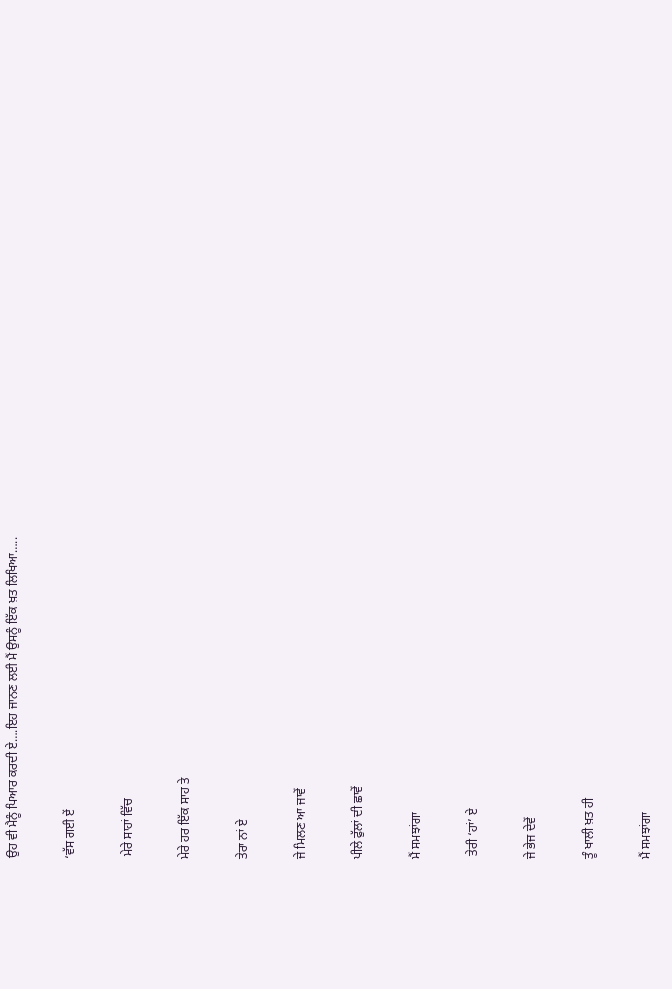ਉਹ ਵੀ ਮੈਨੂੰ ਪਿਆਰ ਕਰਦੀ ਏ….ਇਹ ਜਾਨਣ ਲਈ ਮੈਂ ਉਸਨੂੰ ਇੱਕ ਖ਼ਤ ਲਿਖਿਆ…..

‘ਵੱਸ ਗਈ ਏਂ

 ਮੇਰੇ ਸਾਹਾਂ ਵਿੱਚ

ਮੇਰੇ ਹਰ ਇੱਕ ਸਾਹ ਤੇ

ਤੇਰਾ ਨਾਂ ਏ

ਜੇ ਮਿਲਣ ਆ ਜਾਵੇਂ

ਪੀਲੇ ਫੁੱਲਾਂ ਦੀ ਛਾਵੇਂ

ਮੈਂ ਸਮਝਾਂਗਾ

 ਤੇਰੀ ‘ਹਾਂ’ ਏ

ਜੇ ਭੇਜ ਦੇਵੇਂ

ਤੂੰ ਖਾਲੀ ਖ਼ਤ ਹੀ

ਮੈਂ ਸਮਝਾਂਗਾ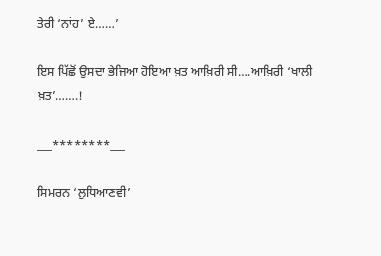ਤੇਰੀ ‘ਨਾਂਹ’ ਏ……’

ਇਸ ਪਿੱਛੋਂ ਉਸਦਾ ਭੇਜਿਆ ਹੋਇਆ ਖ਼ਤ ਆਖ਼ਿਰੀ ਸੀ….ਆਖ਼ਿਰੀ ‘ਖਾਲੀ ਖ਼ਤ’…….!

___********___

ਸਿਮਰਨ ‘ਲੁਧਿਆਣਵੀ’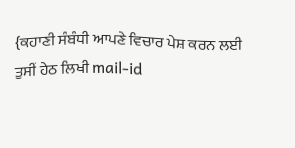{ਕਹਾਣੀ ਸੰਬੰਧੀ ਆਪਣੇ ਵਿਚਾਰ ਪੇਸ਼ ਕਰਨ ਲਈ ਤੁਸੀਂ ਹੇਠ ਲਿਖੀ mail-id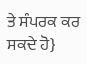ਤੇ ਸੰਪਰਕ ਕਰ ਸਕਦੇ ਹੋ}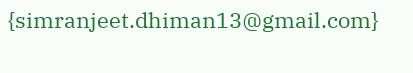{simranjeet.dhiman13@gmail.com}